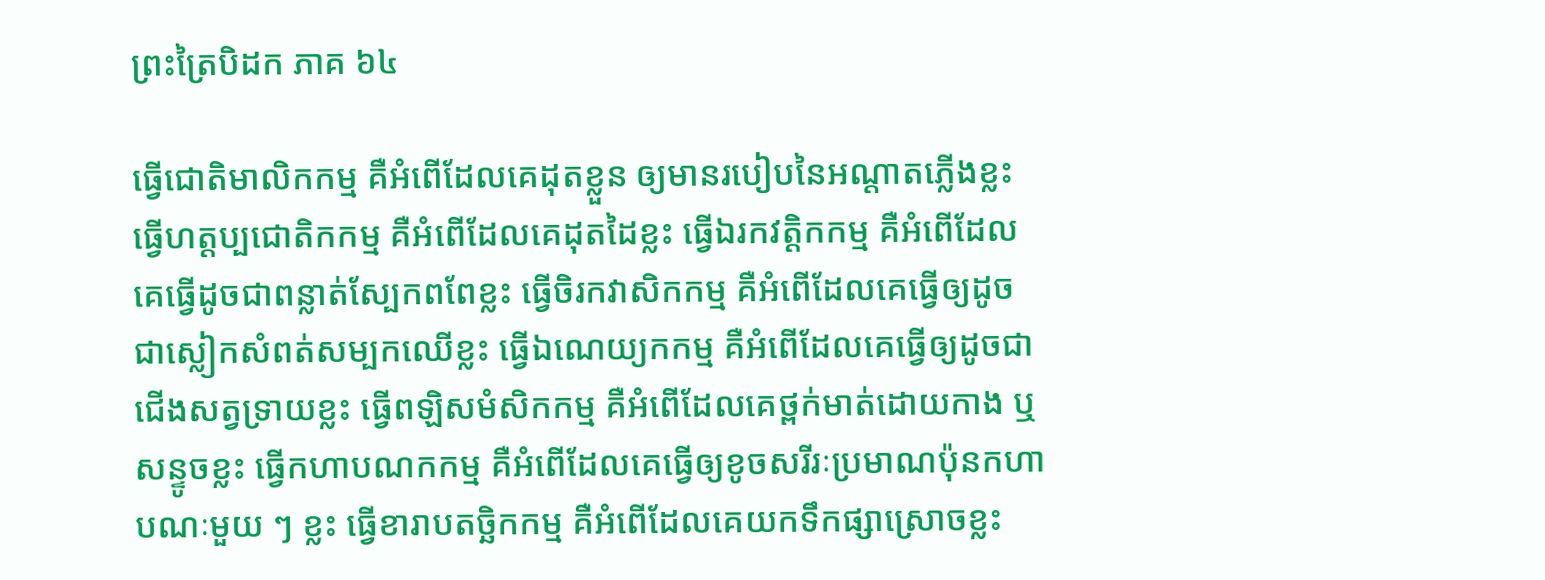ព្រះត្រៃបិដក ភាគ ៦៤

ធ្វើជោតិមាលិកកម្ម គឺអំពើដែលគេដុតខ្លួន ឲ្យមានរបៀបនៃអណ្តាតភ្លើងខ្លះ ធ្វើហត្តប្បជោតិកកម្ម គឺអំពើដែលគេដុតដៃខ្លះ ធ្វើឯរកវត្តិកកម្ម គឺអំពើដែលគេធ្វើដូចជាពន្លាត់ស្បែកពពែខ្លះ ធ្វើចិរកវាសិកកម្ម គឺអំពើដែលគេធ្វើឲ្យដូចជាស្លៀកសំពត់សម្បកឈើខ្លះ ធ្វើឯណេយ្យកកម្ម គឺអំពើដែលគេធ្វើឲ្យដូចជាជើងសត្វទ្រាយខ្លះ ធ្វើពឡិសមំសិកកម្ម គឺអំពើដែលគេថ្ពក់មាត់ដោយកាង ឬសន្ទូចខ្លះ ធ្វើកហាបណកកម្ម គឺអំពើដែលគេធ្វើឲ្យខូចសរីរៈប្រមាណប៉ុនកហាបណៈមួយ ៗ ខ្លះ ធ្វើខារាបតច្ឆិកកម្ម គឺអំពើដែលគេយកទឹកផ្សាស្រោចខ្លះ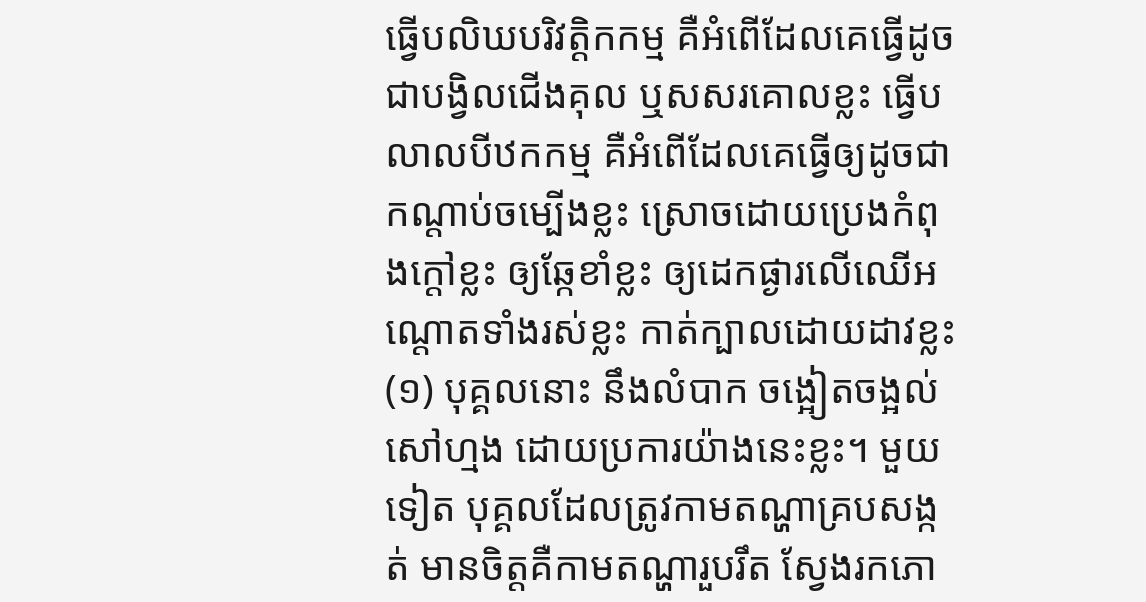ធ្វើបលិឃបរិវត្តិកកម្ម គឺអំពើដែលគេធ្វើដូចជាបង្វិលជើងគុល ឬសសរគោលខ្លះ ធ្វើបលាលបីឋកកម្ម គឺអំពើដែលគេធ្វើឲ្យដូចជាកណ្តាប់ចម្បើងខ្លះ ស្រោចដោយប្រេងកំពុងក្តៅខ្លះ ឲ្យឆ្កែខាំខ្លះ ឲ្យដេកផ្ងារលើឈើអណ្តោតទាំងរស់ខ្លះ កាត់ក្បាលដោយដាវខ្លះ(១) បុគ្គលនោះ នឹងលំបាក ចង្អៀតចង្អល់ សៅហ្មង ដោយប្រការយ៉ាងនេះខ្លះ។ មួយទៀត បុគ្គលដែលត្រូវកាមតណ្ហាគ្របសង្កត់ មានចិត្តគឺកាមតណ្ហារួបរឹត ស្វែងរកភោ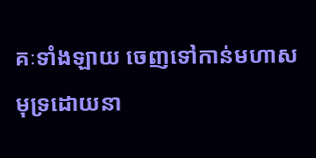គៈទាំងឡាយ ចេញទៅកាន់មហាសមុទ្រដោយនា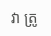វា ត្រូ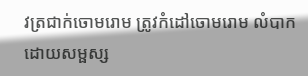វត្រជាក់ចោមរោម ត្រូវកំដៅចោមរោម លំបាកដោយសម្ផស្ស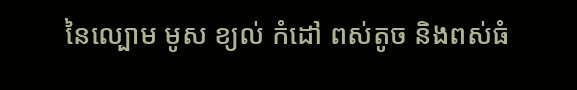នៃល្បោម មូស ខ្យល់ កំដៅ ពស់តូច និងពស់ធំ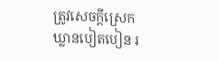ត្រូវសេចក្តីស្រេកឃ្លានបៀតបៀន រ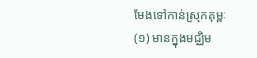មែងទៅកាន់ស្រុកគុម្ពៈ
(១) មានក្នុងមជ្ឈិម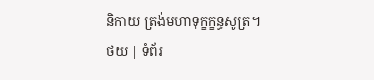និកាយ ត្រង់មហាទុក្ខក្ខន្ធសូត្រ។
ថយ | ទំព័រ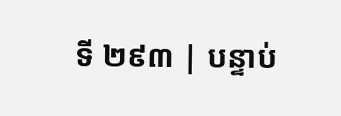ទី ២៩៣ | បន្ទាប់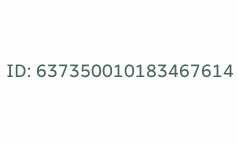ID: 637350010183467614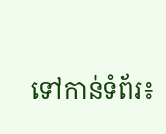ទៅកាន់ទំព័រ៖